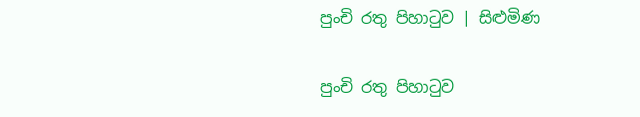පුංචි රතු පිහාටුව | සිළුමිණ

පුංචි රතු පිහාටුව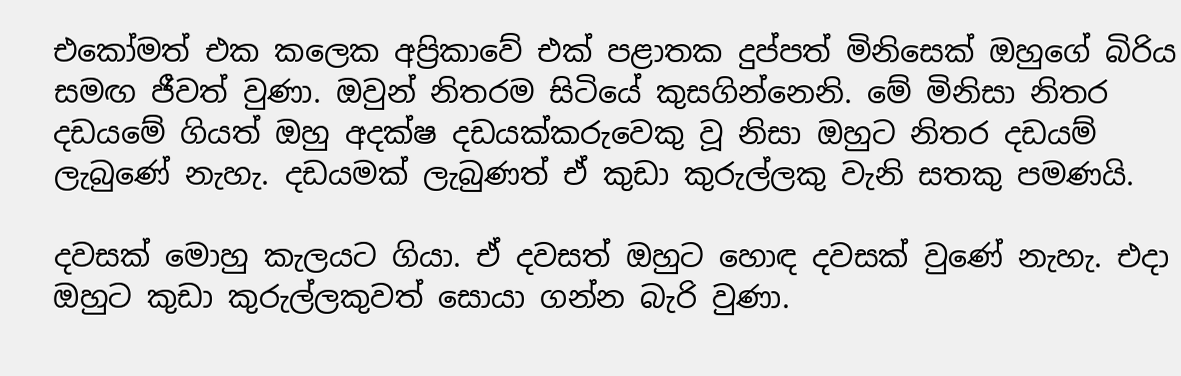එකෝමත් එක කලෙක අප්‍රිකාවේ එක් පළාතක දුප්පත් මිනිසෙක් ඔහුගේ බිරිය සමඟ ජීවත් වුණා. ඔවුන් නිතරම සිටියේ කුසගින්නෙනි. මේ මිනිසා නිතර දඩයමේ ගියත් ඔහු අදක්ෂ දඩයක්කරුවෙකු වූ නිසා ඔහුට නිතර දඩයම් ලැබුණේ නැහැ. දඩයමක් ලැබුණත් ඒ කුඩා කුරුල්ලකු වැනි සතකු පමණයි.

දවසක් මොහු කැලයට ගියා. ඒ දවසත් ඔහුට හොඳ දවසක් වුණේ නැහැ. එදා ඔහුට කුඩා කුරුල්ලකුවත් සොයා ගන්න බැරි වුණා.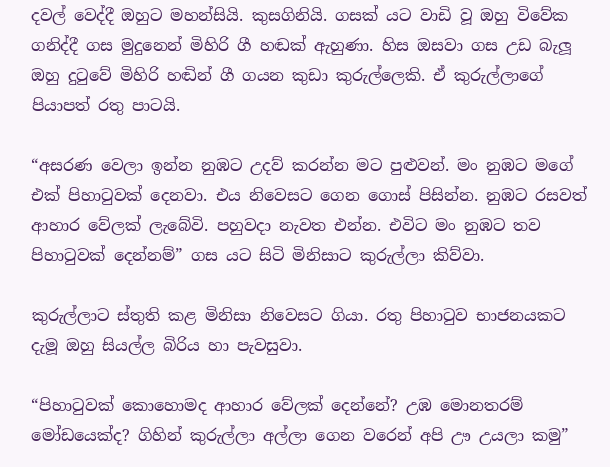දවල් වෙද්දී ඔහුට මහන්සියි. කුසගිනියි. ගසක් යට වාඩි වූ ඔහු විවේක ගනිද්දී ගස මුදුනෙන් මිහිරි ගී හඬක් ඇහුණා. හිස ඔසවා ගස උඩ බැලූ ඔහු දුටුවේ මිහිරි හඬින් ගී ගයන කුඩා කුරුල්ලෙකි. ඒ කුරුල්ලා‍‍ගේ පියාපත් රතු පාටයි.

“අසරණ වෙලා ඉන්න නුඹට උදව් කරන්න මට පුළුවන්. මං නුඹට මගේ එක් පිහාටුවක් දෙනවා. එය නිවෙසට ගෙන ගොස් පිසින්න. නුඹට රසවත් ආහාර වේලක් ලැබේවි. පහුවදා නැවත එන්න. එවිට මං නුඹට තව පිහාටුවක් දෙන්නම්” ගස යට සිටි මිනිසාට කුරුල්ලා කිව්වා.

කුරුල්ලාට ස්තුති කළ මිනිසා නිවෙසට ගියා. රතු පිහාටුව භාජනයකට දැමූ ඔහු සියල්ල බිරිය හා පැවසුවා.

“පිහාටුවක් කොහොමද ආහාර වේලක් දෙන්නේ? උඹ මොනතරම් මෝඩයෙක්ද? ගිහින් කුරුල්ලා අල්ලා ගෙන වරෙන් අපි ඌ උයලා කමු”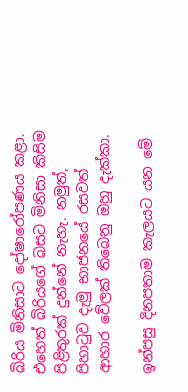බිරිය මිනිසාට දෝෂාරෝපණය කළා. එහෙත් බිරියගේ බසට මිනිසා කිසිම පිළිතුරක් දුන්නේ නැහැ. නමුත්, පිහාටුව දැමු භාජනයේ රසවත් ආහාර වේලක් තිබෙනු ඔහු දැක්කා.

ඉන්පසු දිනපතාම කැලයට යන මේ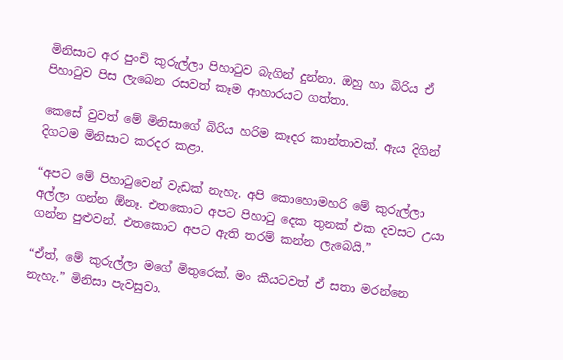මිනිසාට අර පුංචි කුරුල්ලා පිහාටුව බැගින් දුන්නා. ඔහු හා බිරිය ඒ පිහාටුව පිස ලැබෙන රසවත් කෑම ආහාරයට ගත්තා.

කෙසේ වුවත් මේ මිනිසාගේ බිරිය හරිම කෑදර කාන්තාවක්. ඇය දිගින් දිගටම මිනිසාට කරදර කළා.

“අපට මේ පිහාටුවෙන් වැඩක් නැහැ. අපි කොහොමහරි මේ කුරුල්ලා අල්ලා ගන්න ඕනෑ. එතකොට අපට පිහාටු දෙක තුනක් එක දවසට උයා ගන්න පුළුවන්. එතකොට අපට ඇති තරම් කන්න ලැබෙයි.”

“ඒත්, මේ කුරුල්ලා මගේ මිතුරෙක්. මං කීයටවත් ඒ සතා මරන්නෙ නැහැ.” මිනිසා පැවසුවා.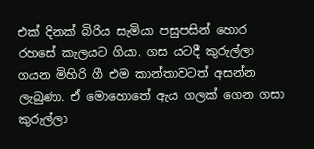එක් දිනක් බිරිය සැමියා පසුපසින් හොර රහසේ කැලයට ගියා. ගස යටදී කුරුල්ලා ගයන මිහිරි ගී එම කාන්තාවටත් අසන්න ලැබුණා. ඒ මොහොතේ ඇය ගලක් ගෙන ගසා කුරුල්ලා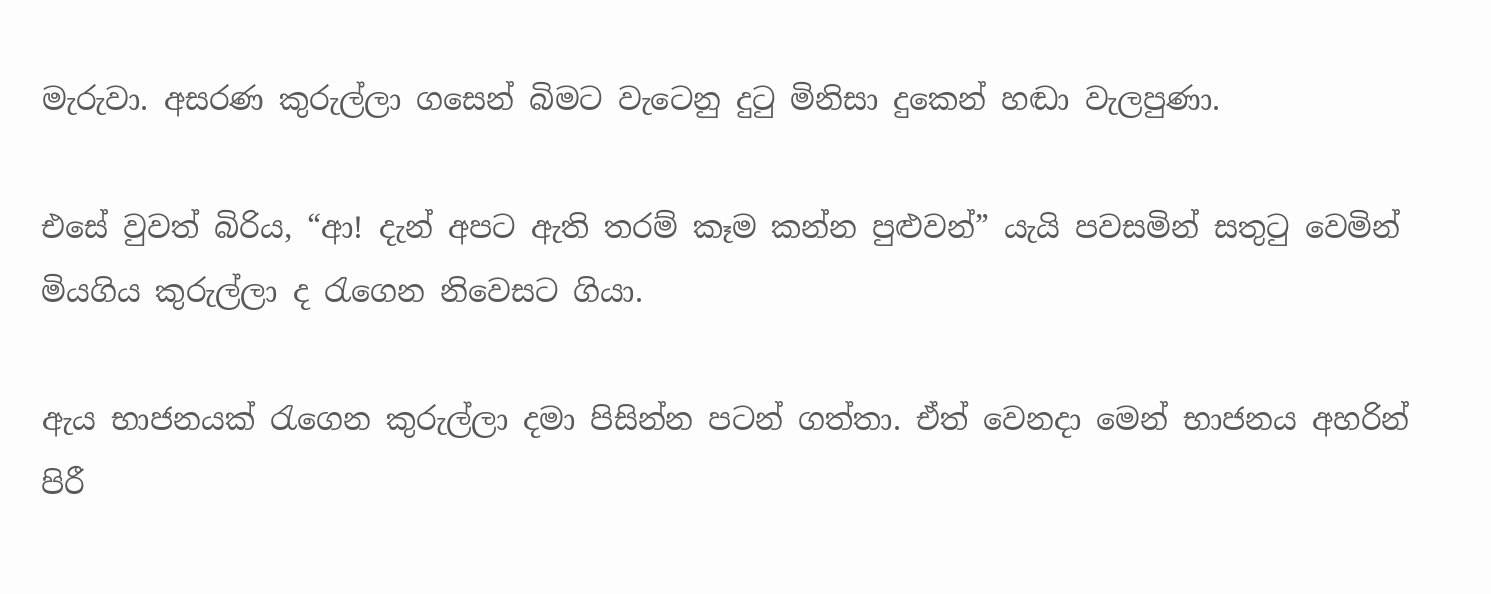මැරුවා. අසරණ කුරුල්ලා ගසෙන් බිමට වැටෙනු දුටු මිනිසා දුකෙන් හඬා වැලපුණා.

එසේ වුවත් බිරිය, “ආ! දැන් අපට ඇති තරම් කෑම කන්න පුළුවන්” යැයි පවසමින් සතුටු වෙමින් මියගිය කුරුල්ලා ද රැගෙන නිවෙසට ගියා.

ඇය භාජනයක් රැගෙන කුරුල්ලා දමා පිසින්න පටන් ගත්තා. ඒත් වෙනදා මෙන් භාජනය අහරින් පිරී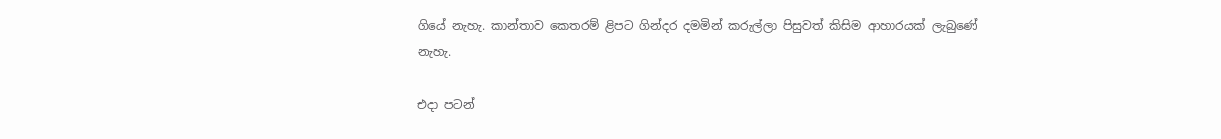ගියේ නැහැ. කාන්තාව කෙතරම් ළිපට ගින්දර දමමින් කරුල්ලා පිසුවත් කිසිම ආහාරයක් ලැබුණේ නැහැ.

එදා පටන්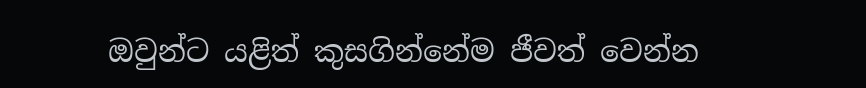ඔවුන්ට යළිත් කුසගින්නේම ජීවත් වෙන්න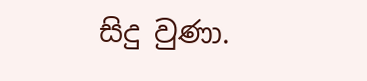සිදු වුණා.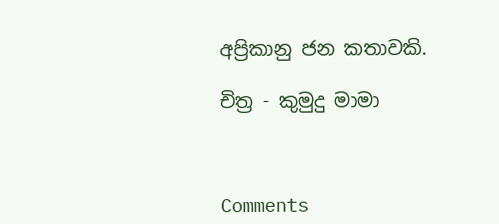අප්‍රිකානු ජන කතාවකි.

චිත්‍ර - කුමුදු මාමා



Comments